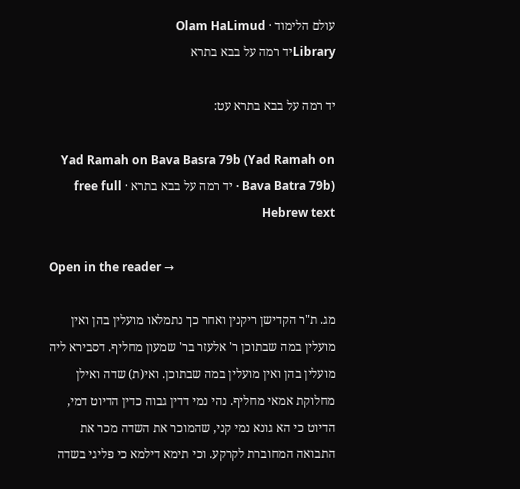עולם הלימוד · Olam HaLimud
Libraryיד רמה על בבא בתרא

יד רמה על בבא בתרא עט:

Yad Ramah on Bava Basra 79b (Yad Ramah on Bava Batra 79b) · יד רמה על בבא בתרא · free full Hebrew text

Open in the reader →

מג. ת"ר הקדישן ריקנין ואחר כך נתמלאו מועלין בהן ואין מועלין במה שבתוכן ר' אלעזר בר' שמעון מחליף. דסבירא ליה מועלין בהן ואין מועלין במה שבתוכן. ואי(ת) שדה ואילן מחלוקת אמאי מחליף. נהי נמי דדין גבוה כדין הדיוט דמי, הדיוט כי הא גונא נמי קני, שהמוכר את השדה מכר את התבואה המחוברת לקרקע. וכי תימא דילמא כי פליגי בשדה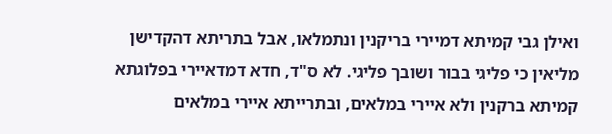ואילן גבי קמיתא דמיירי בריקנין ונתמלאו, אבל בתריתא דהקדישן מליאין כי פליגי בבור ושובך פליגי. לא ס"ד, חדא דמדאיירי בפלוגתא קמיתא ברקנין ולא איירי במלאים, ובתרייתא איירי במלאים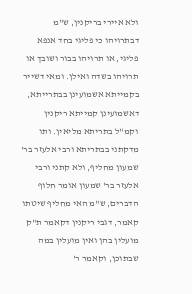ולא איירי בריקנין, ש"מ דבתרויהו כי פליגי בחד אנפא פליגי, או תרויהו בבור ושובך או תרויהו בשדה ואילן. ומאי דשייר בקמייתא אשמועינן בבתרייתא, דאשמועינן קמייתא ריקנין וקמ"ל בתריתא מליאין. ותו מדקתני בבתריתא ורבי אלעזר בר' שמעון מחליף, ולא קתני ורבי אלעזר בר' שמעון אומר חלוף הדברים, ש"מ האי מחליף שיטתו קאמר, דגבי ריקנין דקאמר ת"ק מועלין בהן ואין מועלין במה שבתוכן, וקאמר ר'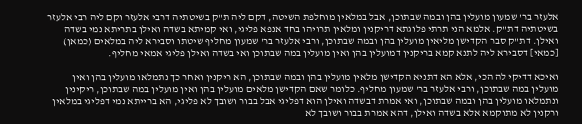אלעזר בר' שמעון מועלין בהן ובמה שבתוכן, אבל במלאין מוחלפת השיטה, דקם ליה ת"ק בשיטתיה דרבי אלעזר וקם ליה רבי אלעזר בשיטתיה דת"ק. אלמא הני תרתי פלוגתא דריקנין ומלאין תרויהו בחד אנפא פליגי, ואי קמיתא בשדה ואילן בתריתא נמי בשדה ואילן. דת"ק סבר הקדישן מליאין מועלין בהן ובמה שבתוכן, ורבי אלעזר בר' שמעון מחליף שיטתו וסבירא ליה במלאים (כמאן) [כמאי] דסבירא ליה לתנא קמא בריקנין דמועלין בהן ואין מועלין במה שבתוכן ואי בשדה ואילן פליגי אמאי מחליף.

ואיכא דדיקי לה הכי, אלא הא דתניא הקדישן מלאין מועלין בהן ובמה שבתוכן, הא ריקנין ואחר כך נתמלאו מועלין בהן ואין מועלין במה שבתוכן, ורבי אלעזר בר' שמעון מחליף. כלומר שאם הקדישן מלאים מועלין בהן ואין מועלין במה שבתוכן, ריקינין ונתמלאו מועלין בהן ובמה שבתוכן, ואי אמרת דבשדה ואילן הוא דפליגי אבל בבור ושובך לא פליגי, הא ברייתא נמי דפליגי במלאין ורקנין לא מתוקמא אלא בשדה ואילן, דהא אמרת בבור ושובך לא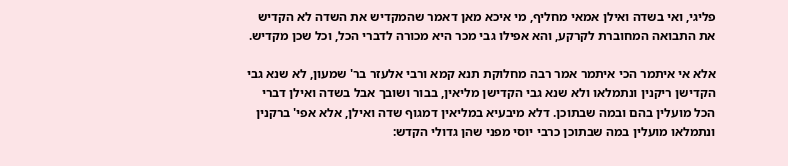פליגי, ואי בשדה ואילן אמאי מחליף, מי איכא מאן דאמר שהמקדיש את השדה לא הקדיש את התבואה המחוברת לקרקע, והא אפילו גבי מכר היא מכורה לדברי הכל, וכל שכן מקדיש.

אלא אי איתמר הכי איתמר אמר רבה מחלוקת תנא קמא ורבי אלעזר בר' שמעון, לא שנא גבי הקדישן ריקנין ונתמלאו ולא שנא גבי הקדישן מליאין, בבור ושובך אבל בשדה ואילן דברי הכל מועלין בהם ובמה שבתוכן. דלא מיבעיא במליאין דמגוף שדה ואילן, אלא אפי' ברקנין ונתמלאו מועלין במה שבתוכן כרבי יוסי מפני שהן גדולי הקדש: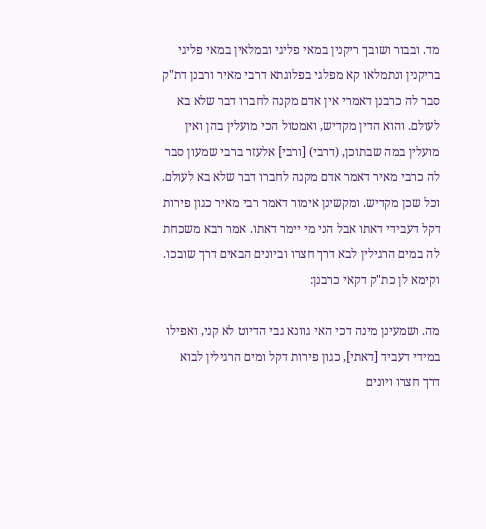מד. ובבור ושובך ריקנין במאי פליגי ובמלאין במאי פליגי בריקנין ונתמלאו קא מפלגי בפלוגתא דרבי מאיר ורבנן דת"ק סבר לה כרבנן דאמרי אין אדם מקנה לחברו דבר שלא בא לעולם. והוא הדין מקדיש, ואמטול הכי מועלין בהן ואין מועלין במה שבתוכן, (דרבי) [ורבי] אלעזר ברבי שמעון סבר לה כרבי מאיר דאמר אדם מקנה לחברו דבר שלא בא לעולם. וכל שכן מקדיש. ומקשינן אימור דאמר רבי מאיר כגון פירות דקל דעבידי דאתו אבל הני מי יימר דאתו. אמר רבא משכחת לה במים הרגילין לבא דרך חצרו וביונים הבאים דרך שובכו. וקימא לן כת"ק דקאי כרבנן:

מה. ושמעינן מינה דכי האי גוונא גבי הדיוט לא קני, ואפילו במידי דעביד [דאתי], כגון פירות דקל ומים הרגילין לבוא דרך חצרו ויונים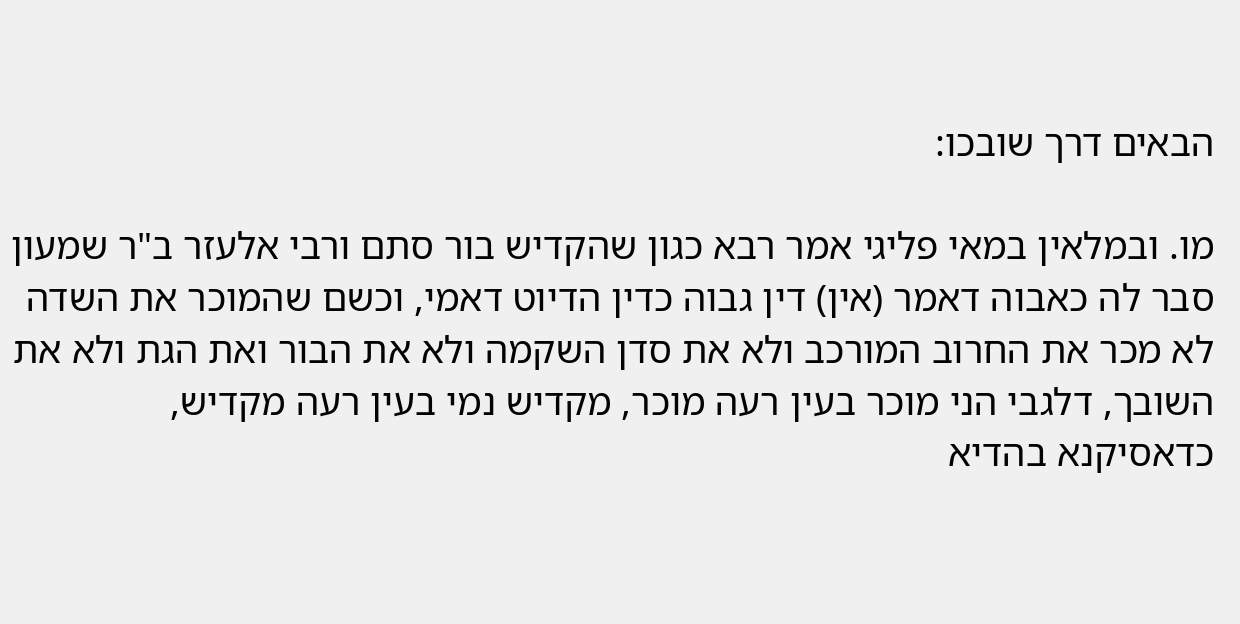הבאים דרך שובכו:

מו. ובמלאין במאי פליגי אמר רבא כגון שהקדיש בור סתם ורבי אלעזר ב"ר שמעון סבר לה כאבוה דאמר (אין) דין גבוה כדין הדיוט דאמי, וכשם שהמוכר את השדה לא מכר את החרוב המורכב ולא את סדן השקמה ולא את הבור ואת הגת ולא את השובך, דלגבי הני מוכר בעין רעה מוכר, מקדיש נמי בעין רעה מקדיש, כדאסיקנא בהדיא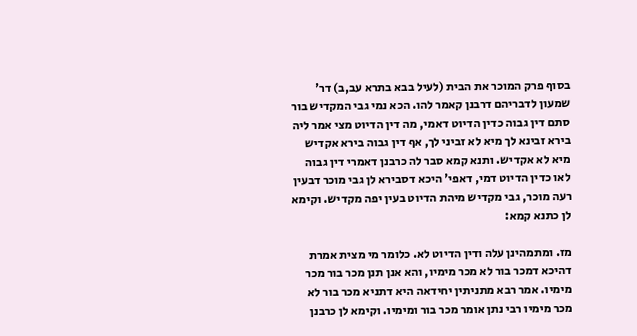בסוף פרק המוכר את הבית (לעיל בבא בתרא עב,ב) דר' שמעון לדבריהם דרבנן קאמר להו. הכא נמי גבי המקדיש בור סתם דין גבוה כדין הדיוט דאמי, מה דין הדיוט מצי אמר ליה בירא זבינא לך מיא לא זביני לך, אף דין גבוה בירא אקדיש מיא לא אקדיש. ותנא קמא סבר לה כרבנן דאמרי דין גבוה לאו כדין הדיוט דמי, דאפי' היכא דסבירא לן גבי מוכר דבעין רעה מוכר, גבי מקדיש מיהת הדיוט בעין יפה מקדיש. וקימא לן כתנא קמא:

מז. ומתמהינן עלה ודין הדיוט לא. כלומר מי מצית אמרת דהיכא דמכר בור לא מכר מימיו, והא אנן תנן מכר בור מכר מימיו. אמר רבא מתניתין יחידאה היא דתניא מכר בור לא מכר מימיו רבי נתן אומר מכר בור ומימיו. וקימא לן כרבנן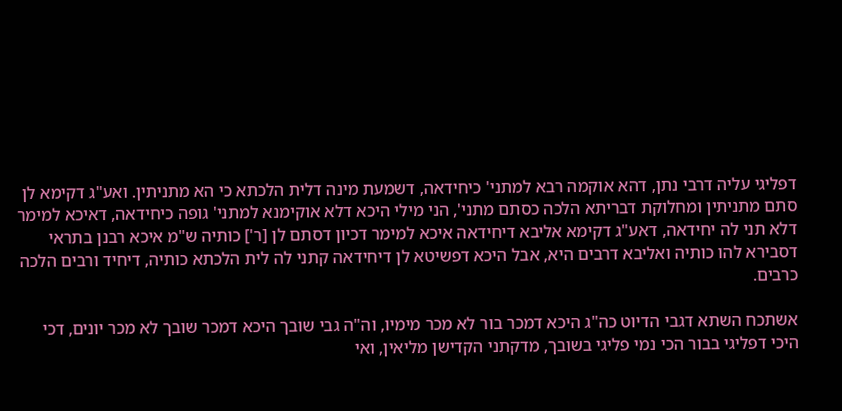דפליגי עליה דרבי נתן, דהא אוקמה רבא למתני' כיחידאה, דשמעת מינה דלית הלכתא כי הא מתניתין. ואע"ג דקימא לן סתם מתניתין ומחלוקת דבריתא הלכה כסתם מתני', הני מילי היכא דלא אוקימנא למתני' גופה כיחידאה, דאיכא למימר דלא תני לה יחידאה, דאע"ג דקימא אליבא דיחידאה איכא למימר דכיון דסתם לן [ר'] כותיה ש"מ איכא רבנן בתראי דסבירא להו כותיה ואליבא דרבים היא, אבל היכא דפשיטא לן דיחידאה קתני לה לית הלכתא כותיה, דיחיד ורבים הלכה כרבים.

אשתכח השתא דגבי הדיוט כה"ג היכא דמכר בור לא מכר מימיו, וה"ה גבי שובך היכא דמכר שובך לא מכר יונים, דכי היכי דפליגי בבור הכי נמי פליגי בשובך, מדקתני הקדישן מליאין, ואי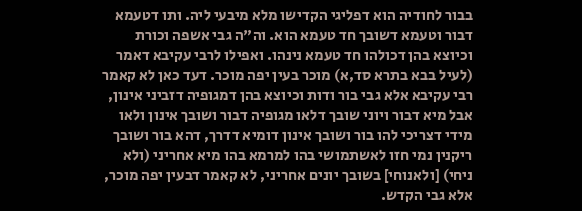בבור לחודיה הוא דפליגי הקדישו מלא מיבעי ליה. ותו דטעמא דבור וטעמא דשובך חד טעמא הוא. וה"ה גבי אשפה וכורת וכיוצא בהן דכולהו חד טעמא נינהו. ואפילו לרבי עקיבא דאמר (לעיל בבא בתרא סד,א) מוכר בעין יפה מוכר. דעד כאן לא קאמר רבי עקיבא אלא גבי בור ודות וכיוצא בהן דמגופיה דזביני אינון, אבל מיא דבור ויוני שובך דלאו מגופיה דבור ושובך אינון ולאו מידי דצריכי להו בור ושובך אינון דומיא דדרך, דהא בור ושובך ריקנין נמי חזו לאשתמושי בהו למרמא בהו מיא אחריני (ולא ניחי) [ולאנוחי] בשובך יונים אחריני, לא קאמר דבעין יפה מוכר, אלא גבי הקדש.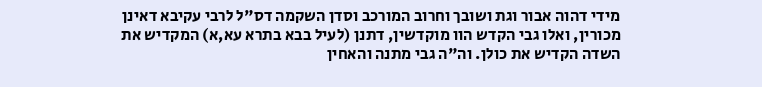מידי דהוה אבור וגת ושובך וחרוב המורכב וסדן השקמה דס"ל לרבי עקיבא דאינן מכורין, ואלו גבי הקדש הוו מוקדשין, דתנן (לעיל בבא בתרא עא,א) המקדיש את השדה הקדיש את כולן. וה"ה גבי מתנה והאחין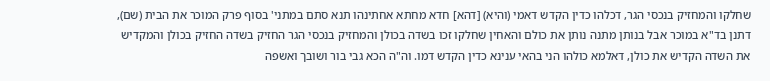שחלקו והמחזיק בנכסי הגר, דכלהו כדין הקדש דאמי (והיא) [דהא] חדא מחתא אחתינהו תנא סתם במתני' בסוף פרק המוכר את הבית (שם), דתנן בד"א במוכר אבל בנותן מתנה נותן את כולם והאחין שחלקו זכו בשדה בכולן והמחזיק בנכסי הגר החזיק בשדה החזיק בכולן והמקדיש את השדה הקדיש את כולן, דאלמא כולהו הני בהאי ענינא כדין הקדש דמו. וה"ה הכא גבי בור ושובך ואשפה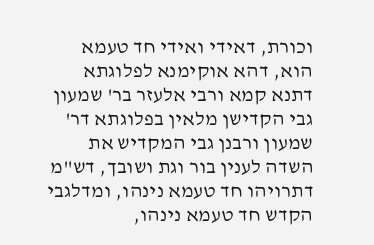וכורת, דאידי ואידי חד טעמא הוא, דהא אוקימנא לפלוגתא דתנא קמא ורבי אלעזר בר' שמעון גבי הקדישן מלאין בפלוגתא דר' שמעון ורבנן גבי המקדיש את השדה לענין בור וגת ושובך, דש"מ דתרויהו חד טעמא נינהו, ומדלגבי הקדש חד טעמא נינהו,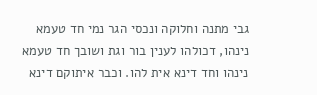גבי מתנה וחלוקה ונכסי הגר נמי חד טעמא נינהו, דכולהו לענין בור וגת ושובך חד טעמא נינהו וחד דינא אית להו. וכבר איתוקם דינא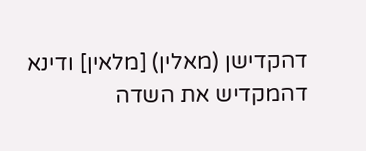דהקדישן (מאלין) [מלאין] ודינא דהמקדיש את השדה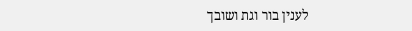לענין בור וגת ושובך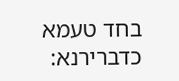בחד טעמא כדברירנא: